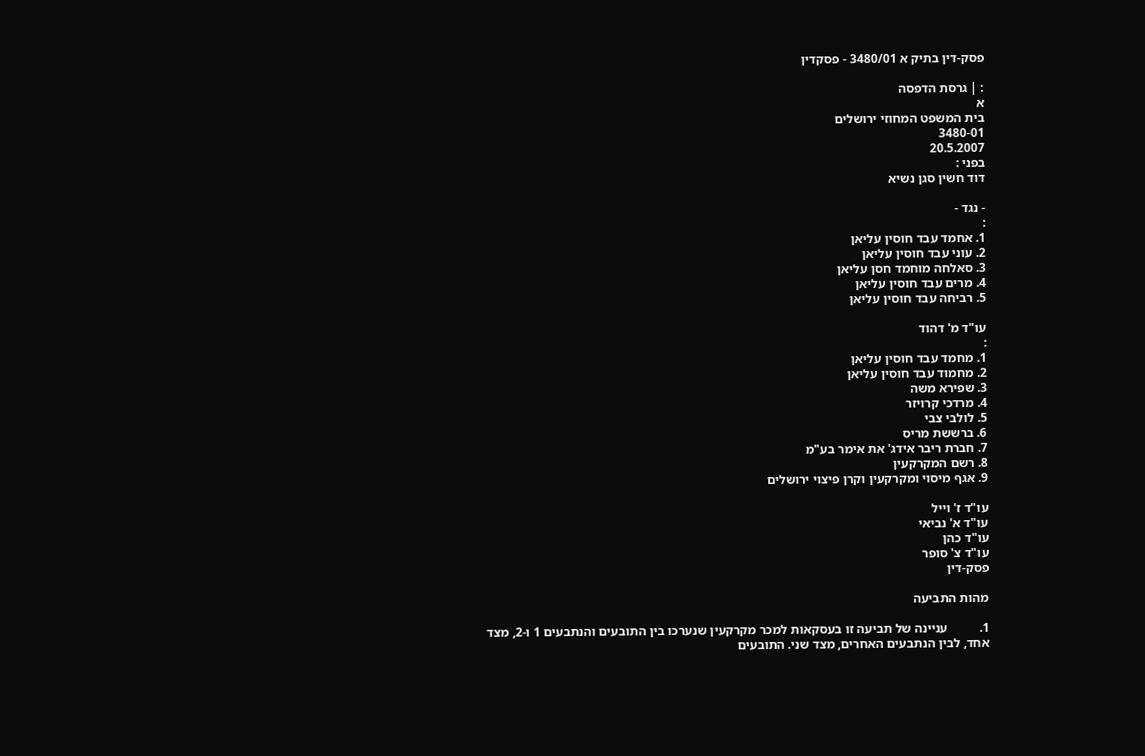פסק-דין בתיק א 3480/01 - פסקדין

: | גרסת הדפסה
א
בית המשפט המחוזי ירושלים
3480-01
20.5.2007
בפני :
דוד חשין סגן נשיא

- נגד -
:
1. אחמד עבד חוסין עליאן
2. עוני עבד חוסין עליאן
3. סאלחה מוחמד חסן עליאן
4. מרים עבד חוסין עליאן
5. רביחה עבד חוסין עליאן

עו"ד מ' דהוד
:
1. מחמד עבד חוסין עליאן
2. מחמוד עבד חוסין עליאן
3. שפירא משה
4. מרדכי קרויזר
5. לולבי צבי
6. ברששת מריס
7. חברת ריבר אידג' את אימר בע"מ
8. רשם המקרקעין
9. אגף מיסוי ומקרקעין וקרן פיצוי ירושלים

עו"ד ז' וייל
עו"ד א' נביאי
עו"ד כהן
עו"ד צ' סופר
פסק-דין

מהות התביעה

1.          עניינה של תביעה זו בעסקאות למכר מקרקעין שנערכו בין התובעים והנתבעים 1 ו-2, מצד אחד, לבין הנתבעים האחרים, מצד שני. התובעים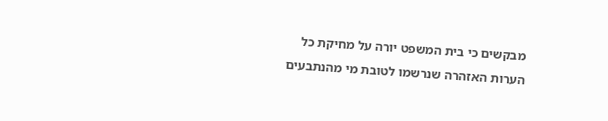מבקשים כי בית המשפט יורה על מחיקת כל הערות האזהרה שנרשמו לטובת מי מהנתבעים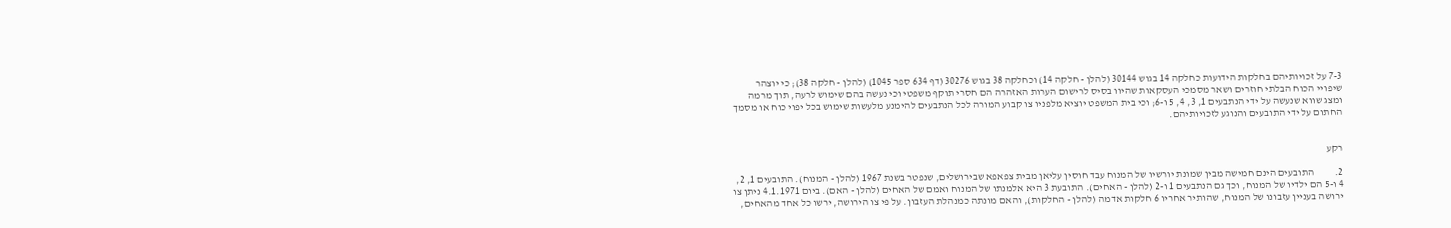7-3 על זכויותיהם בחלקות הידועות כחלקה 14 בגוש 30144 (להלן - חלקה 14) וכחלקה 38 בגוש 30276 (דף 634 ספר 1045) (להלן - חלקה 38); כי יוצהר שיפויי הכוח הבלתי חוזרים ושאר מסמכי העסקאות שהיוו בסיס לרישום הערות האזהרה הם חסרי תוקף משפטי וכי נעשה בהם שימוש לרעה, תוך מרמה ומצג שווא שנעשה על ידי הנתבעים 1, 3, 4, 5 ו-6; וכי בית המשפט יוציא מלפניו צו קבוע המורה לכל הנתבעים להימנע מלעשות שימוש בכל יפוי כוח או מסמך החתום על ידי התובעים והנוגע לזכויותיהם.


רקע

2.          התובעים הינם חמישה מבין שמונת יורשיו של המנוח עבד חוסין עליאן מבית צפאפא שבירושלים, שנפטר בשנת 1967 (להלן - המנוח). התובעים 1, 2, 4 ו-5 הם ילדיו של המנוח, וכך גם הנתבעים 1 ו-2 (להלן - האחים). התובעת 3 היא אלמנתו של המנוח ואמם של האחים (להלן - האם). ביום 4.1.1971 ניתן צו ירושה בעניין עזבונו של המנוח, שהותיר אחריו 6 חלקות אדמה (להלן - החלקות), והאם מונתה כמנהלת העזבון. על פי צו הירושה, ירשו כל אחד מהאחים,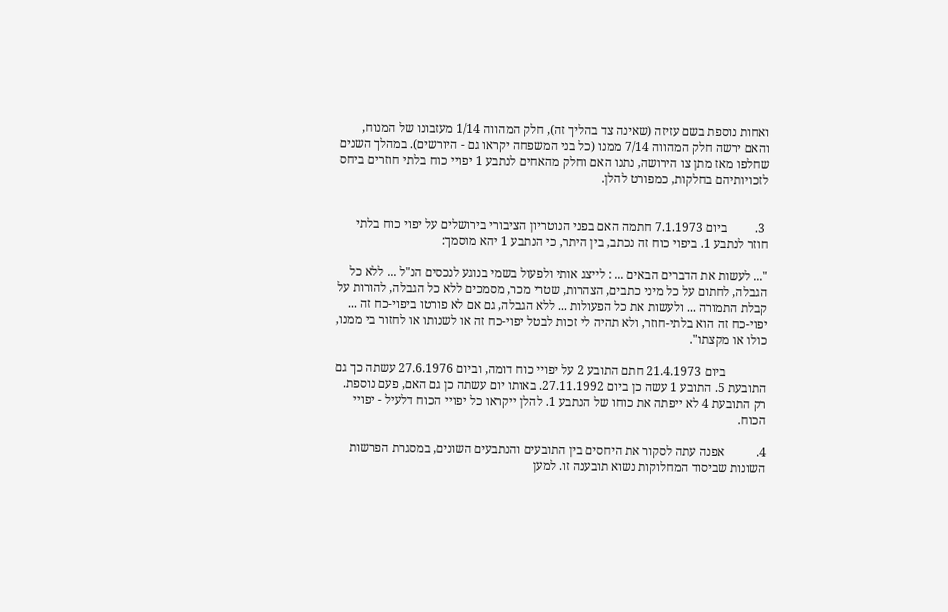ואחות נוספת בשם עזיזה (שאינה צד בהליך זה), חלק המהווה 1/14 מעזבונו של המנוח, והאם ירשה חלק המהווה 7/14 ממנו (כל בני המשפחה יקראו גם - היורשים). במהלך השנים שחלפו מאז מתן צו הירושה, נתנו האם וחלק מהאחים לנתבע 1 יפויי כוח בלתי חוזרים ביחס לזכויותיהם בחלקות, כמפורט להלן.


 3.         ביום 7.1.1973 חתמה האם בפני הנוטריון הציבורי בירושלים על יפוי כוח בלתי חוזר לנתבע 1. ביפוי כוח זה נכתב, בין היתר, כי הנתבע 1 יהא מוסמך:

"... לעשות את הדברים הבאים ... : לייצג אותי ולפעול בשמי בנוגע לנכסים הנ"ל ... ללא כל הגבלה, לחתום על כל מיני כתבים, הצהרות, שטרי מכר, מסמכים ללא כל הגבלה, להורות על קבלת התמורה ... ולעשות את כל הפעולות ... ללא הגבלה, גם אם לא פורטו ביפוי-כח זה ... יפוי-כח זה הוא בלתי-חוזר, ולא תהיה לי זכות לבטל יפוי-כח זה או לשנותו או לחזור בי ממנו, כולו או מקצתו".

             ביום 21.4.1973 חתם התובע 2 על יפויי כוח דומה, וביום 27.6.1976 עשתה כך גם התובעת 5. התובע 1 עשה כן ביום 27.11.1992. באותו יום עשתה כן גם האם, פעם נוספת. רק התובעת 4 לא ייפתה את כוחו של הנתבע 1. להלן ייקראו כל יפויי הכוח דלעיל - יפויי הכוח.

4.          אפנה עתה לסקור את היחסים בין התובעים והנתבעים השונים, במסגרת הפרשות השונות שביסוד המחלוקות נשוא תובענה זו. למען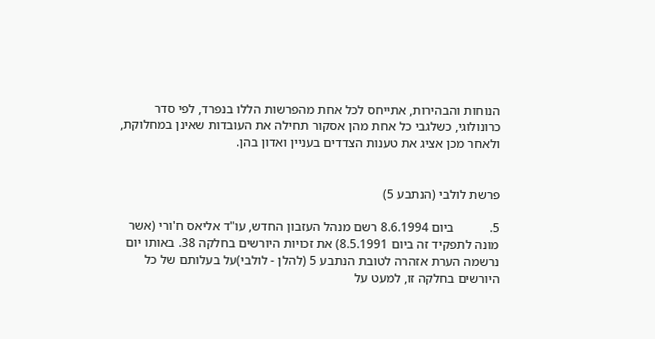הנוחות והבהירות, אתייחס לכל אחת מהפרשות הללו בנפרד, לפי סדר כרונולוגי, כשלגבי כל אחת מהן אסקור תחילה את העובדות שאינן במחלוקת, ולאחר מכן אציג את טענות הצדדים בעניין ואדון בהן.


פרשת לולבי (הנתבע 5)

5.           ביום 8.6.1994 רשם מנהל העזבון החדש, עו"ד אליאס ח'ורי (אשר מונה לתפקיד זה ביום 8.5.1991) את זכויות היורשים בחלקה 38. באותו יום נרשמה הערת אזהרה לטובת הנתבע 5 (להלן - לולבי)על בעלותם של כל היורשים בחלקה זו, למעט על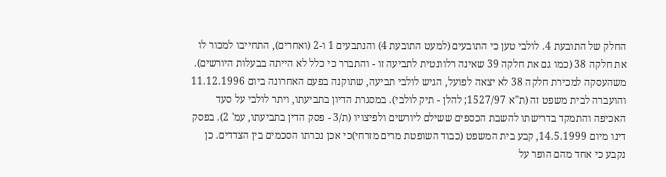החלק של התובעת 4. לולבי טען כי התובעים (למעט התובעת 4) והנתבעים 1 ו-2 (ואחרים), התחייבו למכור לו את חלקה 38 (כמו גם את חלקה 39 שאינה רלוונטית לתביעה זו - והתברר כי כלל לא הייתה בבעלות היורשים). משהעסקה למכירת חלקה 38 לא יצאה לפועל, הגיש לולבי תביעה, שתוקנה בפעם האחרונה ביום 11.12.1996 והועברה לבית משפט זה (ת"א 1527/97; להלן - תיק לולבי). במסגרת הדיון בתביעתו, ויתר לולבי על סעד האכיפה והתמקד בדרישתו להשבת הכספים ששילם ליורשים ולפיצויו (ת/3 - פסק הדין בתביעתו, עמ' 2). בפסק דינו מיום 14.5.1999, קבע בית המשפט (כבוד השופטת מרים מזרחי)כי אכן נכרתו הסכמים בין הצדדים. כן נקבע כי אחד מהם הופר על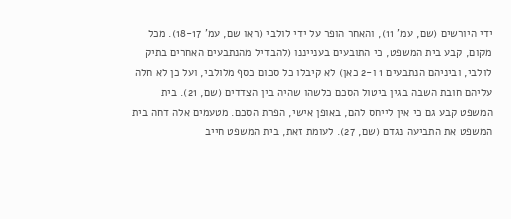ידי היורשים (שם, עמ' 11), והאחר הופר על ידי לולבי (ראו שם, עמ' 18-17). מכל מקום, קבע בית המשפט, כי התובעים בענייננו (להבדיל מהנתבעים האחרים בתיק לולבי, וביניהם הנתבעים 1 ו-2 כאן) לא קיבלו כל סכום כסף מלולבי, ועל כן לא חלה עליהם חובת השבה בגין ביטול הסכם כלשהו שהיה בין הצדדים (שם, 21). בית המשפט קבע גם כי אין לייחס להם, באופן אישי, הפרת הסכם. מטעמים אלה דחה בית המשפט את התביעה נגדם (שם, 27). לעומת זאת, בית המשפט חייב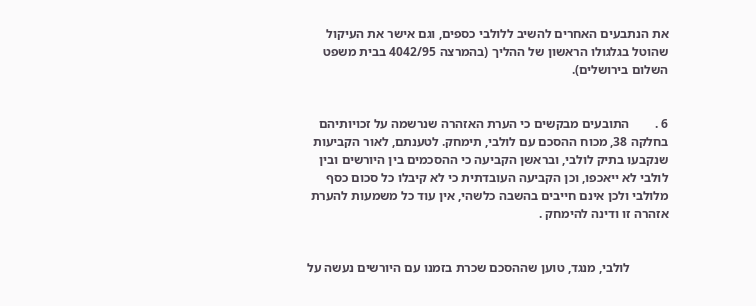את הנתבעים האחרים להשיב ללולבי כספים, וגם אישר את העיקול שהוטל בגלגולו הראשון של ההליך (בהמרצה 4042/95 בבית משפט השלום בירושלים).


6 .        התובעים מבקשים כי הערת האזהרה שנרשמה על זכויותיהם בחלקה 38, מכוח ההסכם עם לולבי, תימחק. לטענתם, לאור הקביעות שנקבעו בתיק לולבי, ובראשן הקביעה כי ההסכמים בין היורשים ובין לולבי לא ייאכפו, וכן הקביעה העובדתית כי לא קיבלו כל סכום כסף מלולבי ולכן אינם חייבים בהשבה כלשהי, אין עוד כל משמעות להערת אזהרה זו ודינה להימחק .


            לולבי, מנגד, טוען שההסכם שכרת בזמנו עם היורשים נעשה על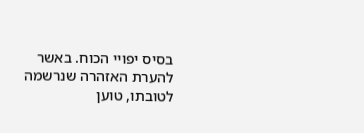בסיס יפויי הכוח. באשר להערת האזהרה שנרשמה לטובתו, טוען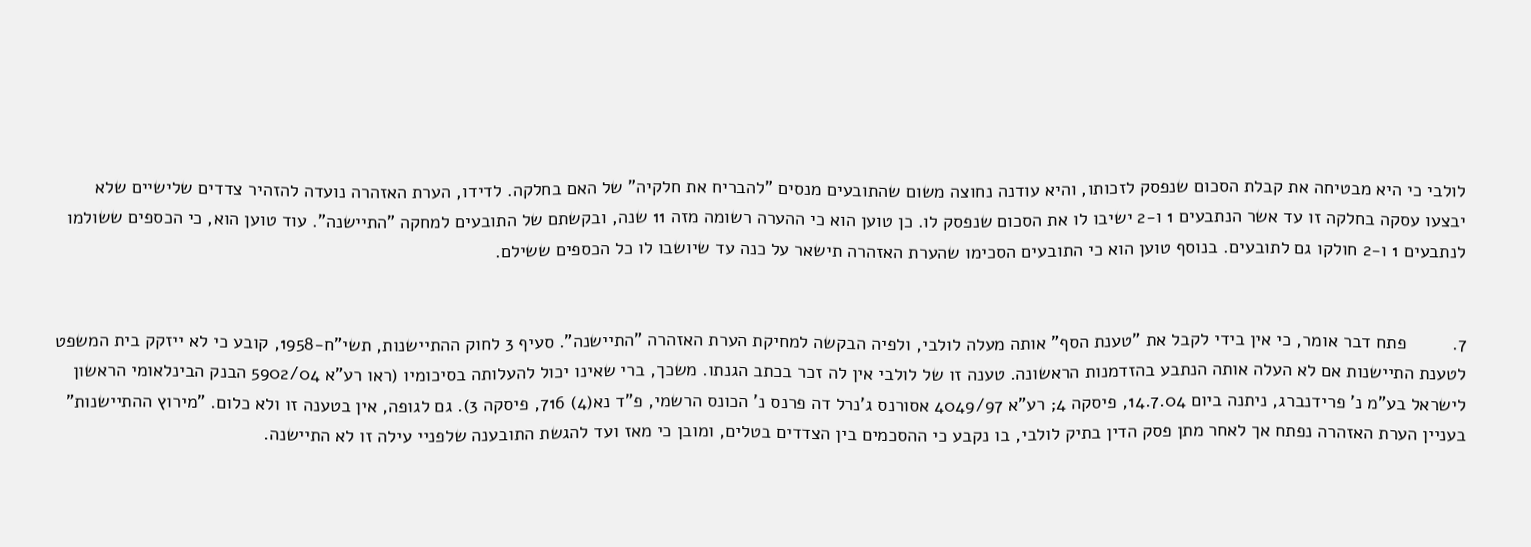לולבי כי היא מבטיחה את קבלת הסכום שנפסק לזכותו, והיא עודנה נחוצה משום שהתובעים מנסים "להבריח את חלקיה" של האם בחלקה. לדידו, הערת האזהרה נועדה להזהיר צדדים שלישיים שלא יבצעו עסקה בחלקה זו עד אשר הנתבעים 1 ו-2 ישיבו לו את הסכום שנפסק לו. כן טוען הוא כי ההערה רשומה מזה 11 שנה, ובקשתם של התובעים למחקה "התיישנה". עוד טוען הוא, כי הכספים ששולמו לנתבעים 1 ו-2 חולקו גם לתובעים. בנוסף טוען הוא כי התובעים הסכימו שהערת האזהרה תישאר על כנה עד שיושבו לו כל הכספים ששילם.


7.         פתח דבר אומר, כי אין בידי לקבל את "טענת הסף" אותה מעלה לולבי, ולפיה הבקשה למחיקת הערת האזהרה "התיישנה". סעיף 3 לחוק ההתיישנות, תשי"ח-1958, קובע כי לא ייזקק בית המשפט לטענת התיישנות אם לא העלה אותה הנתבע בהזדמנות הראשונה. טענה זו של לולבי אין לה זכר בכתב הגנתו. משכך, ברי שאינו יכול להעלותה בסיכומיו (ראו רע"א 5902/04 הבנק הבינלאומי הראשון לישראל בע"מ נ' פרידנברג, ניתנה ביום 14.7.04, פיסקה 4; רע"א 4049/97 אסורנס ג'נרל דה פרנס נ' הכונס הרשמי, פ"ד נא(4) 716, פיסקה 3). גם לגופה, אין בטענה זו ולא כלום. "מירוץ ההתיישנות" בעניין הערת האזהרה נפתח אך לאחר מתן פסק הדין בתיק לולבי, בו נקבע כי ההסכמים בין הצדדים בטלים, ומובן כי מאז ועד להגשת התובענה שלפניי עילה זו לא התיישנה.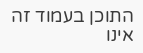התוכן בעמוד זה אינו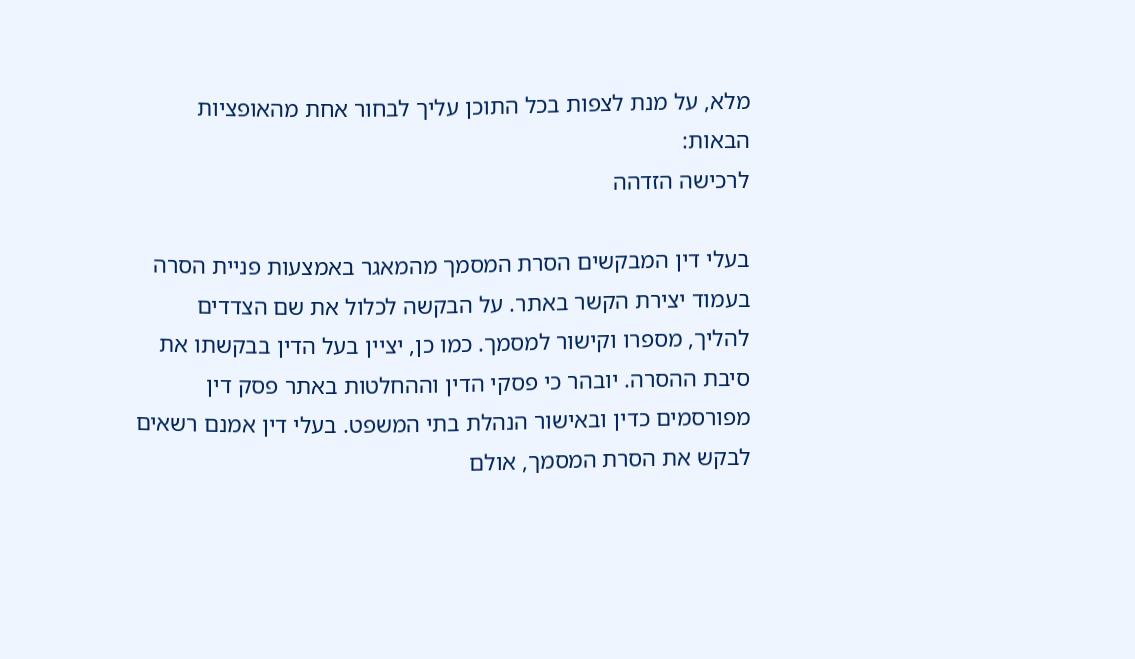מלא, על מנת לצפות בכל התוכן עליך לבחור אחת מהאופציות הבאות:
לרכישה הזדהה

בעלי דין המבקשים הסרת המסמך מהמאגר באמצעות פניית הסרה בעמוד יצירת הקשר באתר. על הבקשה לכלול את שם הצדדים להליך, מספרו וקישור למסמך. כמו כן, יציין בעל הדין בבקשתו את סיבת ההסרה. יובהר כי פסקי הדין וההחלטות באתר פסק דין מפורסמים כדין ובאישור הנהלת בתי המשפט. בעלי דין אמנם רשאים לבקש את הסרת המסמך, אולם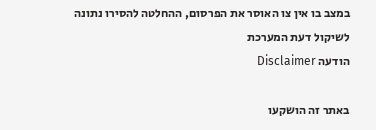במצב בו אין צו האוסר את הפרסום, ההחלטה להסירו נתונה לשיקול דעת המערכת
הודעה Disclaimer

באתר זה הושקעו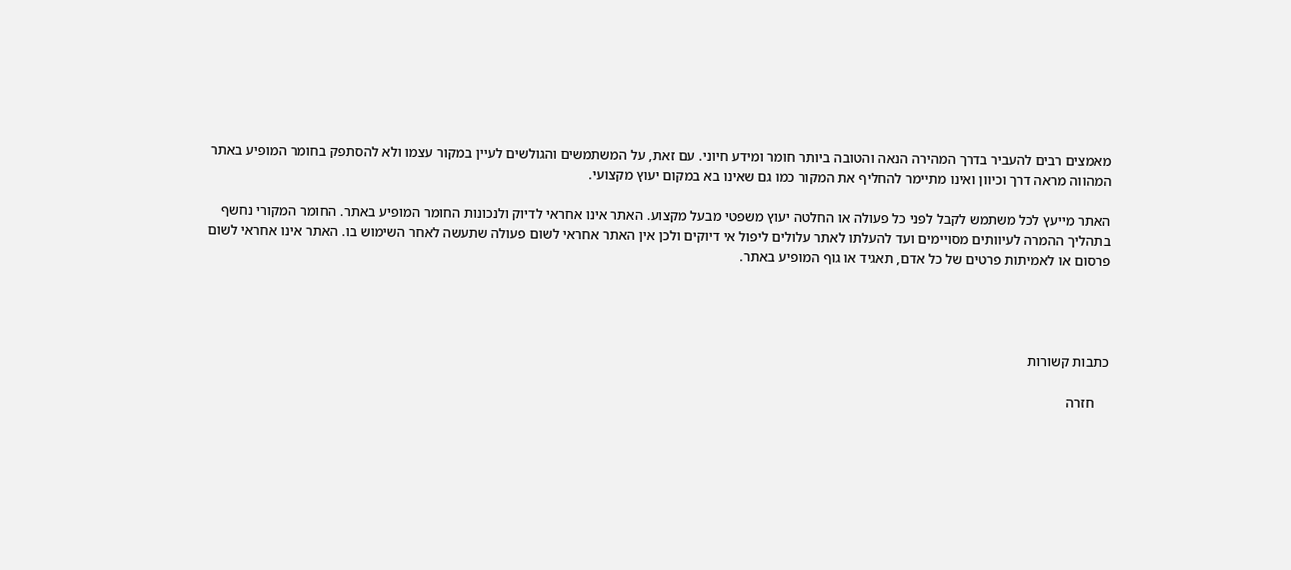מאמצים רבים להעביר בדרך המהירה הנאה והטובה ביותר חומר ומידע חיוני. עם זאת, על המשתמשים והגולשים לעיין במקור עצמו ולא להסתפק בחומר המופיע באתר המהווה מראה דרך וכיוון ואינו מתיימר להחליף את המקור כמו גם שאינו בא במקום יעוץ מקצועי.

האתר מייעץ לכל משתמש לקבל לפני כל פעולה או החלטה יעוץ משפטי מבעל מקצוע. האתר אינו אחראי לדיוק ולנכונות החומר המופיע באתר. החומר המקורי נחשף בתהליך ההמרה לעיוותים מסויימים ועד להעלתו לאתר עלולים ליפול אי דיוקים ולכן אין האתר אחראי לשום פעולה שתעשה לאחר השימוש בו. האתר אינו אחראי לשום פרסום או לאמיתות פרטים של כל אדם, תאגיד או גוף המופיע באתר.




כתבות קשורות

    חזרה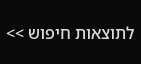לתוצאות חיפוש >>